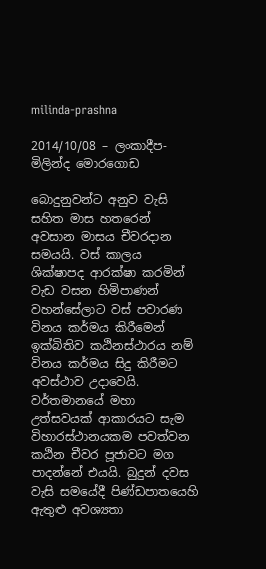milinda-prashna

2014/10/08 – ලංකාදීප- මිලින්ද මොරගොඩ

බොදුනුවන්ට අනුව වැසි සහිත මාස හතරෙන් අවසාන මාසය චීවරදාන සමයයි. වස් කාලය ශික්ෂාපද ආරක්ෂා කරමින් වැඩ වසන හිමිපාණන් වහන්සේලාට වස් පවාරණ විනය කර්මය කිරීමෙන් ඉක්බිතිව කඨිනස්ථාරය නම් විනය කර්මය සිදු කිරීමට අවස්ථාව උදාවෙයි. වර්තමානයේ මහා උත්සවයක් ආකාරයට සැම විහාරස්ථානයකම පවත්වන කඨින චීවර පූජාවට මග පාදන්නේ එයයි. බුදුන් දවස වැසි සමයේදී පිණ්ඩපාතයෙහි ඇතුළු අවශ්‍යතා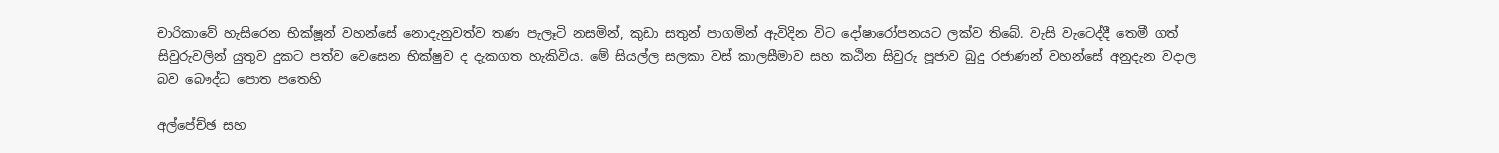චාරිකාවේ හැසිරෙන භික්ෂූන් වහන්සේ නොදැනුවත්ව තණ පැලෑටි නසමින්, කුඩා සතුන් පාගමින් ඇවිදින විට දෝෂාරෝපනයට ලක්ව තිබේ. වැසි වැටෙද්දී තෙමී ගත් සිවුරුවලින් යුතුව දුකට පත්ව වෙසෙන භික්ෂුව ද දැකගත හැකිවිය. මේ සියල්ල සලකා වස් කාලසීමාව සහ කඨින සිවුරු පූජාව බුදු රජාණන් වහන්සේ අනුදැන වදාල බව බෞද්ධ පොත පතෙහි

අල්පේච්ඡ සහ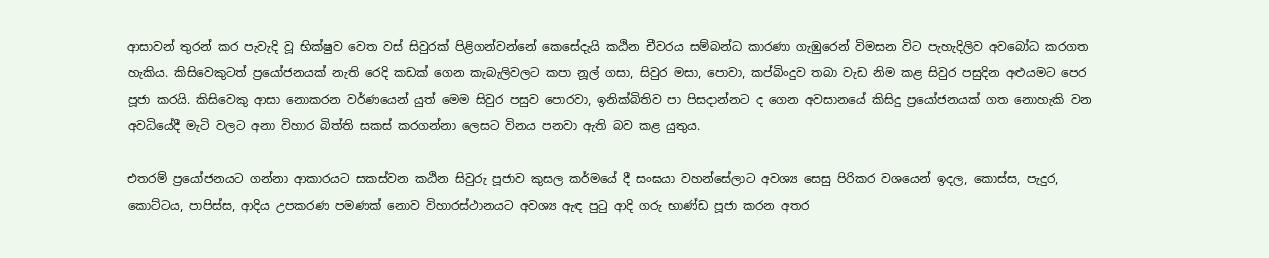ආසාවන් තුරන් කර පැවැදි වූ භික්ෂුව වෙත වස් සිවුරක් පිළිගන්වන්නේ කෙසේදැයි කඨින චීවරය සම්බන්ධ කාරණා ගැඹුරෙන් විමසන විට පැහැදිලිව අවබෝධ කරගත හැකිය. කිසිවෙකුටත් ප්‍රයෝජනයක් නැති රෙදි කඩක් ගෙන කැබැලිවලට කපා නූල් ගසා, සිවුර මසා, පොවා, කප්බිංදුව තබා වැඩ නිම කළ සිවුර පසුදින අළුයමට පෙර පූජා කරයි. කිසිවෙකු ආසා නොකරන වර්ණයෙන් යුත් මෙම සිවුර පසුව පොරවා, ඉනික්බිතිව පා පිසදාන්නට ද ගෙන අවසානයේ කිසිදු ප්‍රයෝජනයක් ගත නොහැකි වන අවධියේදී මැටි වලට අනා විහාර බිත්ති සකස් කරගන්නා ලෙසට විනය පනවා ඇති බව කළ යුතුය.

එතරම් ප්‍රයෝජනයට ගන්නා ආකාරයට සකස්වන කඨින සිවුරු පූජාව කුසල කර්මයේ දී සංඝයා වහන්සේලාට අවශ්‍ය සෙසු පිරිකර වශයෙන් ඉදල, කොස්ස, පැදුර, කොට්ටය, පාපිස්ස, ආදිය උපකරණ පමණක් නොව විහාරස්ථානයට අවශ්‍ය ඇඳ පුටු ආදි ගරු භාණ්ඩ පූජා කරන අතර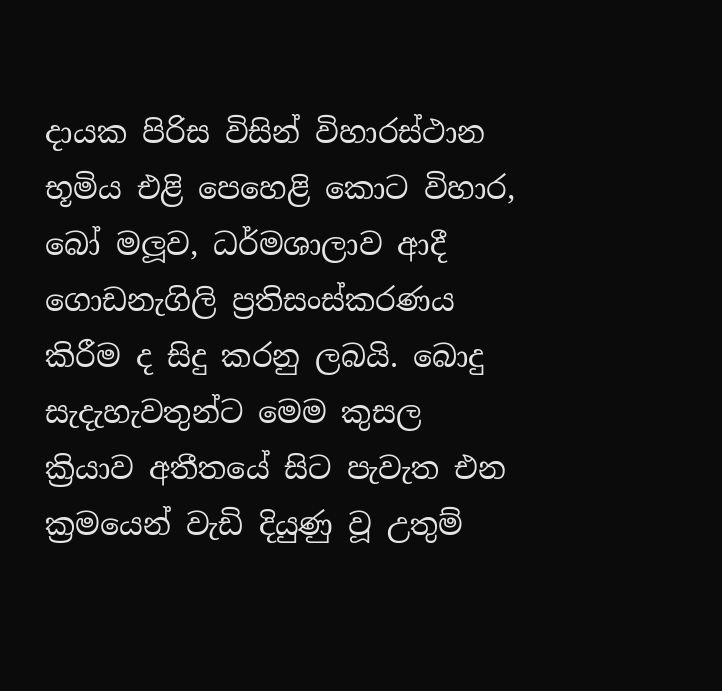දායක පිරිස විසින් විහාරස්ථාන භූමිය එළි පෙහෙළි කොට විහාර, බෝ මලූව, ධර්මශාලාව ආදී ගොඩනැගිලි ප්‍රතිසංස්කරණය කිරීම ද සිදු කරනු ලබයි. බොදු සැදැහැවතුන්ට මෙම කුසල ක්‍රියාව අතීතයේ සිට පැවැත එන ක්‍රමයෙන් වැඩි දියුණු වූ උතුම්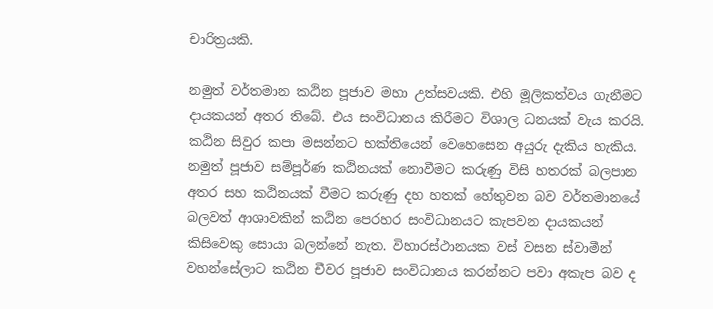චාරිත්‍රයකි.

නමුත් වර්තමාන කඨින පූජාව මහා උත්සවයකි. එහි මූලිකත්වය ගැනීමට දායකයන් අතර තිබේ. එය සංවිධානය කිරීමට විශාල ධනයක් වැය කරයි. කඨින සිවුර කපා මසන්නට භක්තියෙන් වෙහෙසෙන අයුරු දැකිය හැකිය. නමුත් පූජාව සම්පූර්ණ කඨිනයක් නොවීමට කරුණු විසි හතරක් බලපාන අතර සහ කඨිනයක් වීමට කරුණු දහ හතක් හේතුවන බව වර්තමානයේ බලවත් ආශාවකින් කඨින පෙරහර සංවිධානයට කැපවන දායකයන් කිසිවෙකු සොයා බලන්නේ නැත. විහාරස්ථානයක වස් වසන ස්වාමීන් වහන්සේලාට කඨින චීවර පූජාව සංවිධානය කරන්නට පවා අකැප බව ද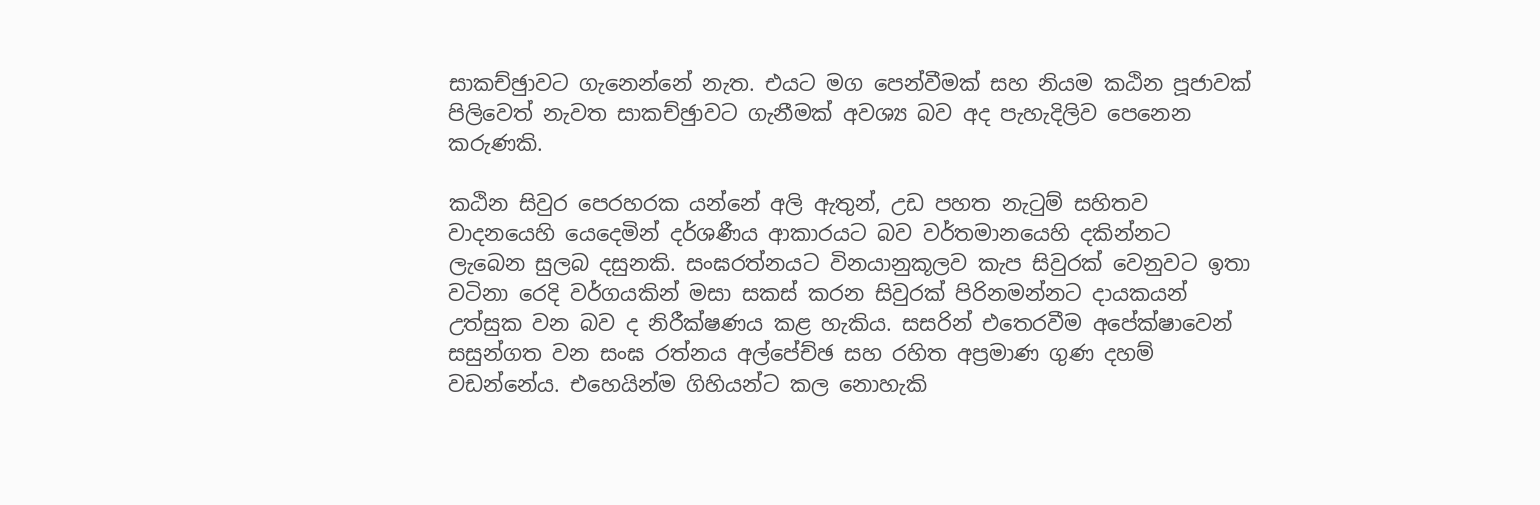සාකච්ඡුාවට ගැනෙන්නේ නැත. එයට මග පෙන්වීමක් සහ නියම කඨින පූජාවක් පිලිවෙත් නැවත සාකච්ඡුාවට ගැනීමක් අවශ්‍ය බව අද පැහැදිලිව පෙනෙන කරුණකි.

කඨින සිවුර පෙරහරක යන්නේ අලි ඇතුන්, උඩ පහත නැටුම් සහිතව වාදනයෙහි යෙදෙමින් දර්ශණීය ආකාරයට බව වර්තමානයෙහි දකින්නට ලැබෙන සුලබ දසුනකි. සංඝරත්නයට විනයානුකූලව කැප සිවුරක් වෙනුවට ඉතා වටිනා රෙදි වර්ගයකින් මසා සකස් කරන සිවුරක් පිරිනමන්නට දායකයන් උත්සුක වන බව ද නිරීක්ෂණය කළ හැකිය. සසරින් එතෙරවීම අපේක්ෂාවෙන් සසුන්ගත වන සංඝ රත්නය අල්පේච්ඡ සහ රහිත අප්‍රමාණ ගුණ දහම් වඩන්නේය. එහෙයින්ම ගිහියන්ට කල නොහැකි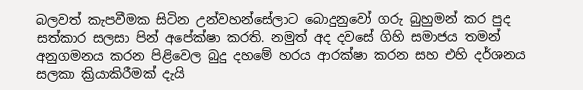බලවත් කැපවීමක සිටින උන්වහන්සේලාට බොදුනුවෝ ගරු බුහුමන් කර පුද සත්කාර සලසා පින් අපේක්ෂා කරති. නමුත් අද දවසේ ගිහි සමාජය තමන් අනුගමනය කරන පිළිවෙල බුදු දහමේ හරය ආරක්ෂා කරන සහ එහි දර්ශනය සලකා ක්‍රියාකිරීමක් දැයි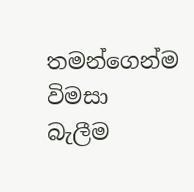තමන්ගෙන්ම විමසා බැලීම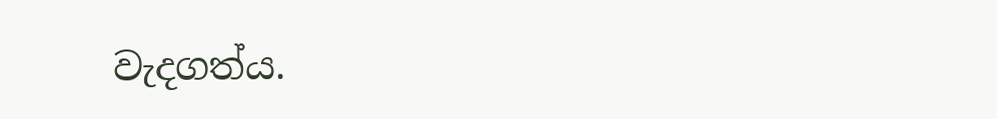වැදගත්ය.